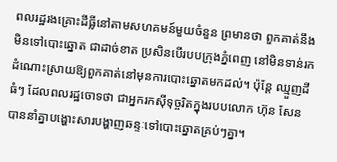ពលរដ្ឋរងគ្រោះដីធ្លីនៅតាមសហគមន៍មួយចំនួន ព្រមានថា ពួកគាត់នឹងមិនទៅបោះឆ្នោត ជាដាច់ខាត ប្រសិនបើរបបក្រុងភ្នំពេញ នៅមិនទាន់រកដំណោះស្រាយឱ្យពួកគាត់នៅមុនការបោះឆ្នោតមកដល់។ ប៉ុន្តែ ឈ្មួញដីធំៗ ដែលពលរដ្ឋចោទថា ជាអ្នករកស៊ីទុច្ចរិតក្នុងរបបលោក ហ៊ុន សែន បាននាំគ្នាបង្ហោះសារបង្ហាញឆន្ទៈទៅបោះឆ្នោតគ្រប់ៗគ្នា។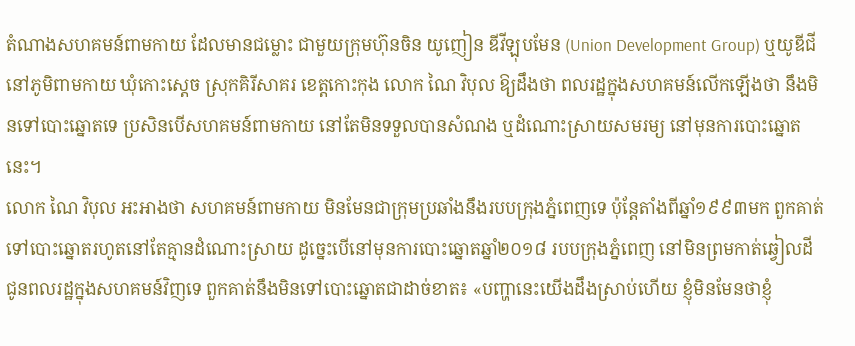តំណាងសហគមន៍ពាមកាយ ដែលមានជម្លោះ ជាមួយក្រុមហ៊ុនចិន យូញៀន ឌីវីឡុបមែន (Union Development Group) ឬយូឌីជី នៅភូមិពាមកាយ ឃុំកោះស្ដេច ស្រុកគិរីសាគរ ខេត្តកោះកុង លោក ណៃ វិបុល ឱ្យដឹងថា ពលរដ្ឋក្នុងសហគមន៍លើកឡើងថា នឹងមិនទៅបោះឆ្នោតទេ ប្រសិនបើសហគមន៍ពាមកាយ នៅតែមិនទទួលបានសំណង ឬដំណោះស្រាយសមរម្យ នៅមុនការបោះឆ្នោតនេះ។
លោក ណៃ វិបុល អះអាងថា សហគមន៍ពាមកាយ មិនមែនជាក្រុមប្រឆាំងនឹងរបបក្រុងភ្នំពេញទេ ប៉ុន្តែតាំងពីឆ្នាំ១៩៩៣មក ពួកគាត់ទៅបោះឆ្នោតរហូតនៅតែគ្មានដំណោះស្រាយ ដូច្នេះបើនៅមុនការបោះឆ្នោតឆ្នាំ២០១៨ របបក្រុងភ្នំពេញ នៅមិនព្រមកាត់ឆ្វៀលដី ជូនពលរដ្ឋក្នុងសហគមន៍វិញទេ ពួកគាត់នឹងមិនទៅបោះឆ្នោតជាដាច់ខាត៖ «បញ្ហានេះយើងដឹងស្រាប់ហើយ ខ្ញុំមិនមែនថាខ្ញុំ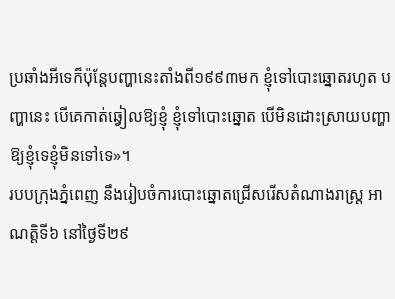ប្រឆាំងអីទេក៏ប៉ុន្តែបញ្ហានេះតាំងពី១៩៩៣មក ខ្ញុំទៅបោះឆ្នោតរហូត បញ្ហានេះ បើគេកាត់ឆ្វៀលឱ្យខ្ញុំ ខ្ញុំទៅបោះឆ្នោត បើមិនដោះស្រាយបញ្ហាឱ្យខ្ញុំទេខ្ញុំមិនទៅទេ»។
របបក្រុងភ្នំពេញ នឹងរៀបចំការបោះឆ្នោតជ្រើសរើសតំណាងរាស្ត្រ អាណត្តិទី៦ នៅថ្ងៃទី២៩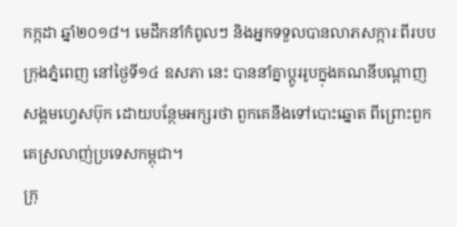កក្កដា ឆ្នាំ២០១៨។ មេដឹកនាំកំពូលៗ និងអ្នកទទួលបានលាភសក្ការៈពីរបបក្រុងភ្នំពេញ នៅថ្ងៃទី១៤ ឧសភា នេះ បាននាំគ្នាប្ដូររូបក្នុងគណនីបណ្ដាញសង្គមហ្វេសប៊ុក ដោយបន្ថែមអក្សរថា ពួកគេនឹងទៅបោះឆ្នោត ពីព្រោះពួកគេស្រលាញ់ប្រទេសកម្ពុជា។
ក្រុ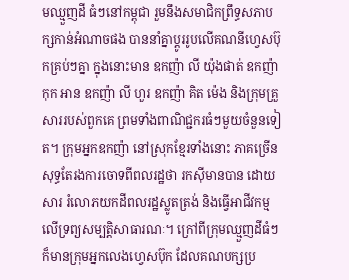មឈ្មួញដី ធំៗនៅកម្ពុជា រួមនឹងសមាជិកព្រឹទ្ធសភាបក្សកាន់អំណាចផង បាននាំគ្នាប្ដូររូបលើគណនីហ្វេសប៊ុកគ្រប់ៗគ្នា ក្នុងនោះមាន ឧកញ៉ា លី យ៉ុងផាត់ ឧកញ៉ា កុក អាន ឧកញ៉ា លី ហួរ ឧកញ៉ា គិត ម៉េង និងក្រុមគ្រួសាររបស់ពួកគេ ព្រមទាំងពាណិជ្ជករធំៗមួយចំនួនទៀត។ ក្រុមអ្នកឧកញ៉ា នៅស្រុកខ្មែរទាំងនោះ ភាគច្រើន សុទ្ធតែរងការចោទពីពលរដ្ឋថា រកស៊ីមានបាន ដោយសារ រំលោភយកដីពលរដ្ឋស្លូតត្រង់ និងធ្វើអាជីវកម្មលើទ្រព្យសម្បត្តិសាធារណៈ។ ក្រៅពីក្រុមឈ្មួញដីធំៗ ក៏មានក្រុមអ្នកលេងហ្វេសប៊ុក ដែលគណបក្សប្រ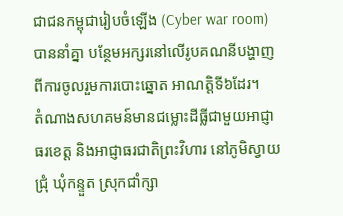ជាជនកម្ពុជារៀបចំឡើង (Cyber war room) បាននាំគ្នា បន្ថែមអក្សរនៅលើរូបគណនីបង្ហាញពីការចូលរួមការបោះឆ្នោត អាណត្តិទី៦ដែរ។
តំណាងសហគមន៍មានជម្លោះដីធ្លីជាមួយអាជ្ញាធរខេត្ត និងអាជ្ញាធរជាតិព្រះវិហារ នៅភូមិស្វាយជ្រុំ ឃុំកន្ទួត ស្រុកជាំក្សា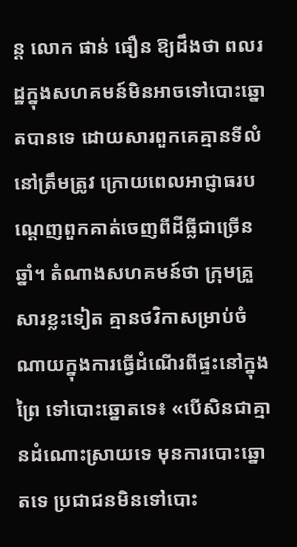ន្ដ លោក ផាន់ ធឿន ឱ្យដឹងថា ពលរដ្ឋក្នុងសហគមន៍មិនអាចទៅបោះឆ្នោតបានទេ ដោយសារពួកគេគ្មានទីលំនៅត្រឹមត្រូវ ក្រោយពេលអាជ្ញាធរបណ្ដេញពួកគាត់ចេញពីដីធ្លីជាច្រើនឆ្នាំ។ តំណាងសហគមន៍ថា ក្រុមគ្រួសារខ្លះទៀត គ្មានថវិកាសម្រាប់ចំណាយក្នុងការធ្វើដំណើរពីផ្ទះនៅក្នុងព្រៃ ទៅបោះឆ្នោតទេ៖ «បើសិនជាគ្មានដំណោះស្រាយទេ មុនការបោះឆ្នោតទេ ប្រជាជនមិនទៅបោះ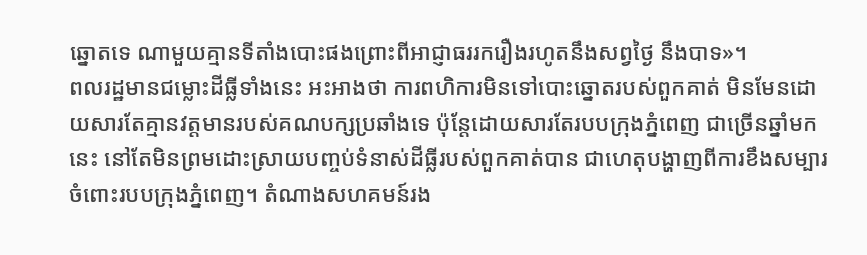ឆ្នោតទេ ណាមួយគ្មានទីតាំងបោះផងព្រោះពីអាជ្ញាធររករឿងរហូតនឹងសព្វថ្ងៃ នឹងបាទ»។
ពលរដ្ឋមានជម្លោះដីធ្លីទាំងនេះ អះអាងថា ការពហិការមិនទៅបោះឆ្នោតរបស់ពួកគាត់ មិនមែនដោយសារតែគ្មានវត្តមានរបស់គណបក្សប្រឆាំងទេ ប៉ុន្តែដោយសារតែរបបក្រុងភ្នំពេញ ជាច្រើនឆ្នាំមកនេះ នៅតែមិនព្រមដោះស្រាយបញ្ចប់ទំនាស់ដីធ្លីរបស់ពួកគាត់បាន ជាហេតុបង្ហាញពីការខឹងសម្បារ ចំពោះរបបក្រុងភ្នំពេញ។ តំណាងសហគមន៍រង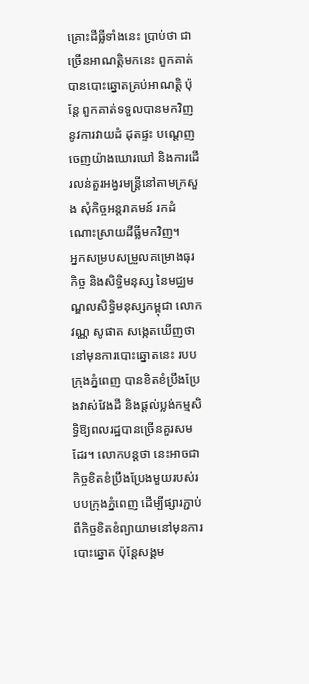គ្រោះដីធ្លីទាំងនេះ ប្រាប់ថា ជាច្រើនអាណត្តិមកនេះ ពួកគាត់បានបោះឆ្នោតគ្រប់អាណត្តិ ប៉ុន្តែ ពួកគាត់ទទួលបានមកវិញ នូវការវាយដំ ដុតផ្ទះ បណ្ដេញចេញយ៉ាងឃោរឃៅ និងការដើរលន់តួរអង្វរមន្ត្រីនៅតាមក្រសួង សុំកិច្ចអន្តរាគមន៍ រកដំណោះស្រាយដីធ្លីមកវិញ។
អ្នកសម្របសម្រួលគម្រោងធុរកិច្ច និងសិទ្ធិមនុស្ស នៃមជ្ឈមណ្ឌលសិទ្ធិមនុស្សកម្ពុជា លោក វណ្ណ សូផាត សង្កេតឃើញថា នៅមុនការបោះឆ្នោតនេះ របបក្រុងភ្នំពេញ បានខិតខំប្រឹងប្រែងវាស់វែងដី និងផ្ដល់ប្លង់កម្មសិទ្ធិឱ្យពលរដ្ឋបានច្រើនគួរសមដែរ។ លោកបន្ដថា នេះអាចជាកិច្ចខិតខំប្រឹងប្រែងមួយរបស់របបក្រុងភ្នំពេញ ដើម្បីផ្សារភ្ជាប់ពីកិច្ចខិតខំព្យាយាមនៅមុនការបោះឆ្នោត ប៉ុន្តែសង្គម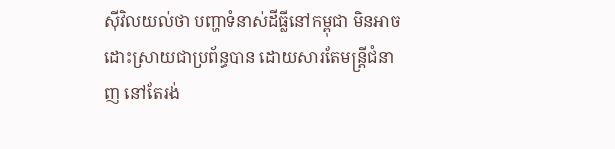ស៊ីវិលយល់ថា បញ្ហាទំនាស់ដីធ្លីនៅកម្ពុជា មិនអាចដោះស្រាយជាប្រព័ន្ធបាន ដោយសារតែមន្ត្រីជំនាញ នៅតែរង់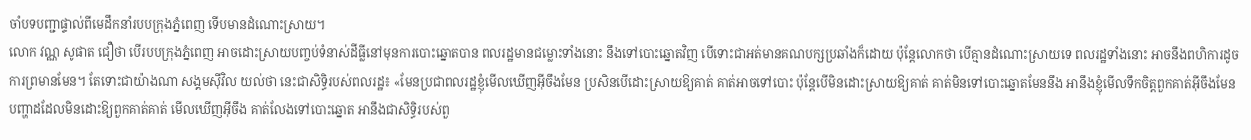ចាំបទបញ្ជាផ្ទាល់ពីមេដឹកនាំរបបក្រុងភ្នំពេញ ទើបមានដំណោះស្រាយ។
លោក វណ្ណ សូផាត ជឿថា បើរបបក្រុងភ្នំពេញ អាចដោះស្រាយបញ្ចប់ទំនាស់ដីធ្លីនៅមុនការបោះឆ្នោតបាន ពលរដ្ឋមានជម្លោះទាំងនោះ នឹងទៅបោះឆ្នោតវិញ បើទោះជាអត់មានគណបក្សប្រឆាំងក៏ដោយ ប៉ុន្តែលោកថា បើគ្មានដំណោះស្រាយទេ ពលរដ្ឋទាំងនោះ អាចនឹងពហិការដូចការព្រមានមែន។ តែទោះជាយ៉ាងណា សង្គមស៊ីវិល យល់ថា នេះជាសិទ្ធិរបស់ពលរដ្ឋ៖ «មែនប្រជាពលរដ្ឋខ្ញុំមើលឃើញអ៊ីចឹងមែន ប្រសិនបើដោះស្រាយឱ្យគាត់ គាត់អាចទៅបោះ ប៉ុន្តែបើមិនដោះស្រាយឱ្យគាត់ គាត់មិនទៅបោះឆ្នោតមែននឹង អានឹងខ្ញុំមើលទឹកចិត្តពួកគាត់អ៊ីចឹងមែន បញ្ហាដដែលមិនដោះឱ្យពួកគាត់គាត់ មើលឃើញអ៊ីចឹង គាត់លែងទៅបោះឆ្នោត អានឹងជាសិទ្ធិរបស់ពួ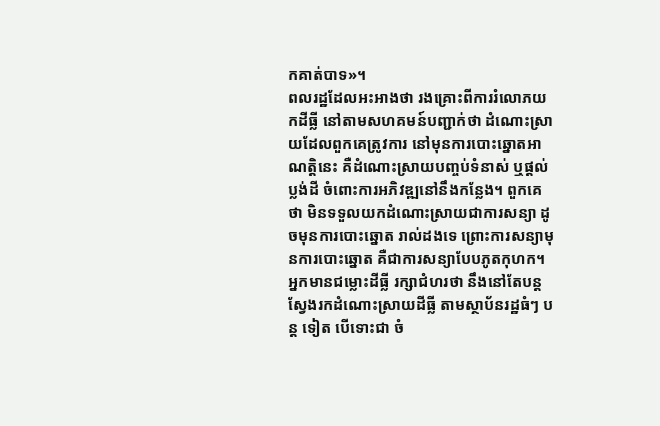កគាត់បាទ»។
ពលរដ្ឋដែលអះអាងថា រងគ្រោះពីការរំលោភយកដីធ្លី នៅតាមសហគមន៍បញ្ជាក់ថា ដំណោះស្រាយដែលពួកគេត្រូវការ នៅមុនការបោះឆ្នោតអាណត្តិនេះ គឺដំណោះស្រាយបញ្ចប់ទំនាស់ ឬផ្ដល់ប្លង់ដី ចំពោះការអភិវឌ្ឍនៅនឹងកន្លែង។ ពួកគេថា មិនទទួលយកដំណោះស្រាយជាការសន្យា ដូចមុនការបោះឆ្នោត រាល់ដងទេ ព្រោះការសន្យាមុនការបោះឆ្នោត គឺជាការសន្យាបែបភូតកុហក។
អ្នកមានជម្លោះដីធ្លី រក្សាជំហរថា នឹងនៅតែបន្តស្វែងរកដំណោះស្រាយដីធ្លី តាមស្ថាប័នរដ្ឋធំៗ បន្ត ទៀត បើទោះជា ចំ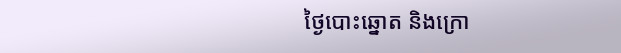ថ្ងៃបោះឆ្នោត និងក្រោ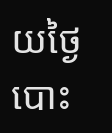យថ្ងៃបោះ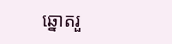ឆ្នោតរួ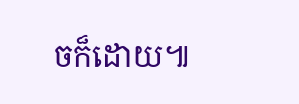ចក៏ដោយ៕